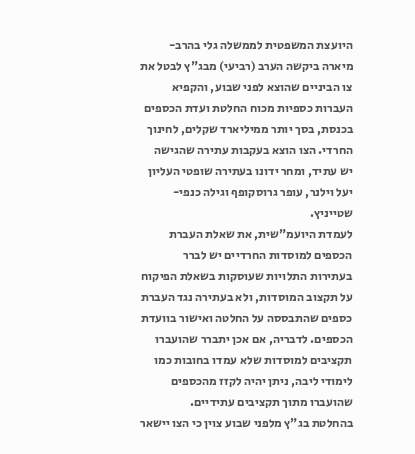היועצת המשפטית לממשלה גלי בהרב-מיארה ביקשה הערב (רביעי) מבג"ץ לבטל את צו הביניים שהוצא לפני שבוע, והקפיא העברות כספיות מכוח החלטת ועדת הכספים בכנסת, בסך יותר ממיליארד שקלים, לחינוך החרדי. הצו הוצא בעקבות עתירה שהגישה יש עתיד, ומחר ידונו בעתירה שופטי העליון יעל וילנר, עופר גרוסקופף וגילה כנפי-שטייניץ.
לעמדת היועמ"שית, את שאלת העברת הכספים למוסדות החרדיים יש לברר בעתירות התלויות שעוסקות בשאלת הפיקוח על תקצוב המוסדות, ולא בעתירה נגד העברת כספים שהתבססה על החלטה ואישור בוועדת הכספים. לדבריה, אם אכן יתברר שהועברו תקציבים למוסדות שלא עמדו בחובות כמו לימודי ליבה, ניתן יהיה לקזז מהכספים שהועברו מתוך תקציבים עתידיים.
בהחלטת בג"ץ מלפני שבוע צוין כי הצו יישאר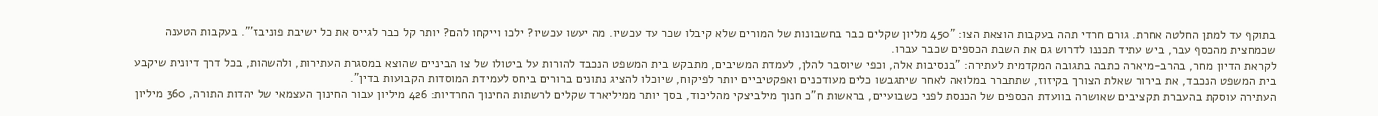בתוקף עד למתן החלטה אחרת. גורם חרדי תהה בעקבות הוצאת הצו: "450 מליון שקלים כבר בחשבונות של המורים שלא קיבלו שכר עד עכשיו. מה יעשו עכשיו? ילכו וייקחו להם? יותר קל כבר לגייס את כל ישיבת פוניבז'". בעקבות הטענה שכמחצית מהכסף עבר, ביש עתיד תכננו לדרוש גם את השבת הכספים שכבר עברו.
לקראת הדיון מחר, בהרב-מיארה כתבה בתגובה המקדמית לעתירה: "בנסיבות אלה, וכפי שיוסבר להלן, לעמדת המשיבים, מתבקש בית המשפט הנכבד להורות על ביטולו של צו הביניים שהוצא במסגרת העתירות, ולהשהות, בכל דרך דיונית שיקבע בית המשפט הנכבד, את בירור שאלת הצורך בקיזוז, שתתברר במלואה לאחר שיתגבשו כלים מעודכנים ואפקטיביים יותר לפיקוח, שיוכלו להציג נתונים ברורים ביחס לעמידת המוסדות הקבועות בדין".
העתירה עוסקת בהעברת תקציבים שאושרה בוועדת הכספים של הכנסת לפני כשבועיים, בראשות ח"כ חנוך מילביצקי מהליכוד, בסך יותר ממיליארד שקלים לרשתות החינוך החרדיות: 426 מיליון עבור החינוך העצמאי של יהדות התורה, 360 מיליון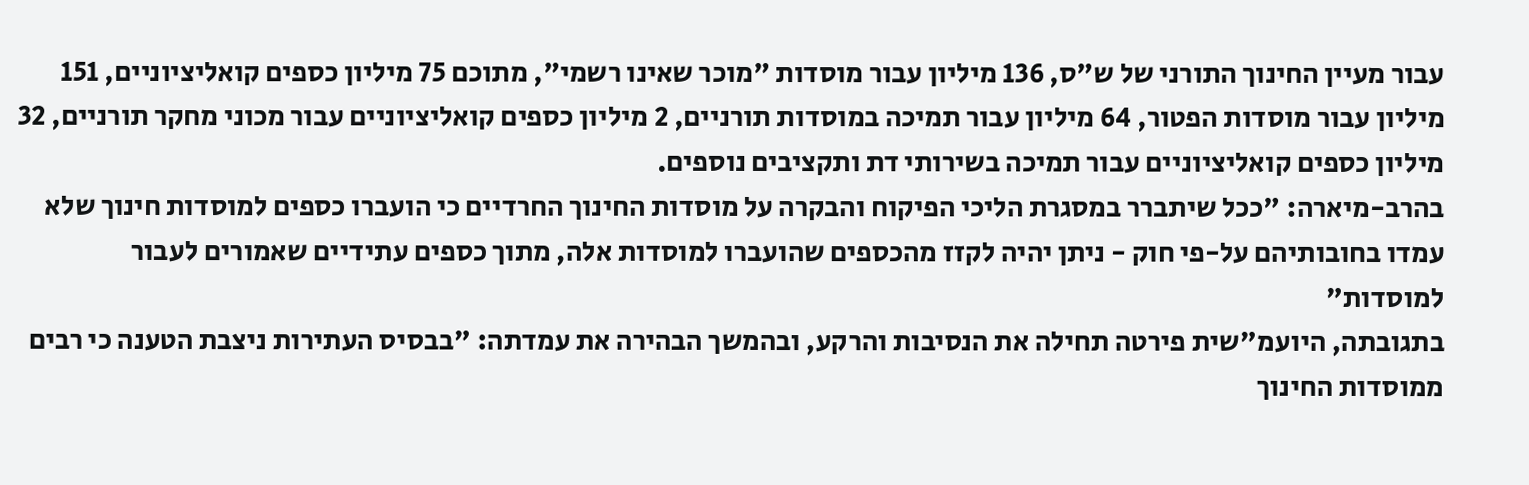עבור מעיין החינוך התורני של ש"ס, 136 מיליון עבור מוסדות "מוכר שאינו רשמי", מתוכם 75 מיליון כספים קואליציוניים, 151 מיליון עבור מוסדות הפטור, 64 מיליון עבור תמיכה במוסדות תורניים, 2 מיליון כספים קואליציוניים עבור מכוני מחקר תורניים, 32 מיליון כספים קואליציוניים עבור תמיכה בשירותי דת ותקציבים נוספים.
בהרב-מיארה: "ככל שיתברר במסגרת הליכי הפיקוח והבקרה על מוסדות החינוך החרדיים כי הועברו כספים למוסדות חינוך שלא עמדו בחובותיהם על-פי חוק - ניתן יהיה לקזז מהכספים שהועברו למוסדות אלה, מתוך כספים עתידיים שאמורים לעבור למוסדות"
בתגובתה, היועמ"שית פירטה תחילה את הנסיבות והרקע, ובהמשך הבהירה את עמדתה: "בבסיס העתירות ניצבת הטענה כי רבים ממוסדות החינוך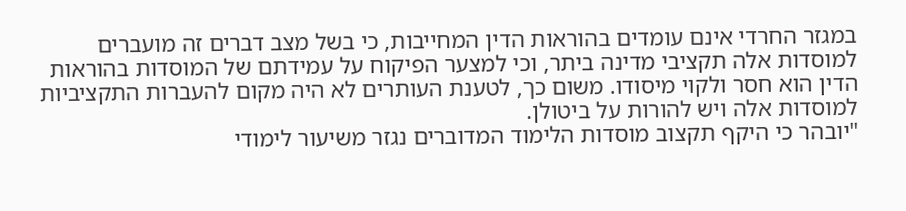במגזר החרדי אינם עומדים בהוראות הדין המחייבות, כי בשל מצב דברים זה מועברים למוסדות אלה תקציבי מדינה ביתר, וכי למצער הפיקוח על עמידתם של המוסדות בהוראות הדין הוא חסר ולקוי מיסודו. משום כך, לטענת העותרים לא היה מקום להעברות התקציביות למוסדות אלה ויש להורות על ביטולן.
"יובהר כי היקף תקצוב מוסדות הלימוד המדוברים נגזר משיעור לימודי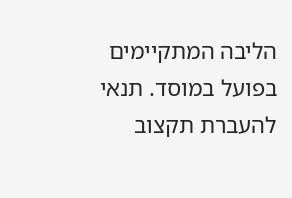הליבה המתקיימים בפועל במוסד. תנאי להעברת תקצוב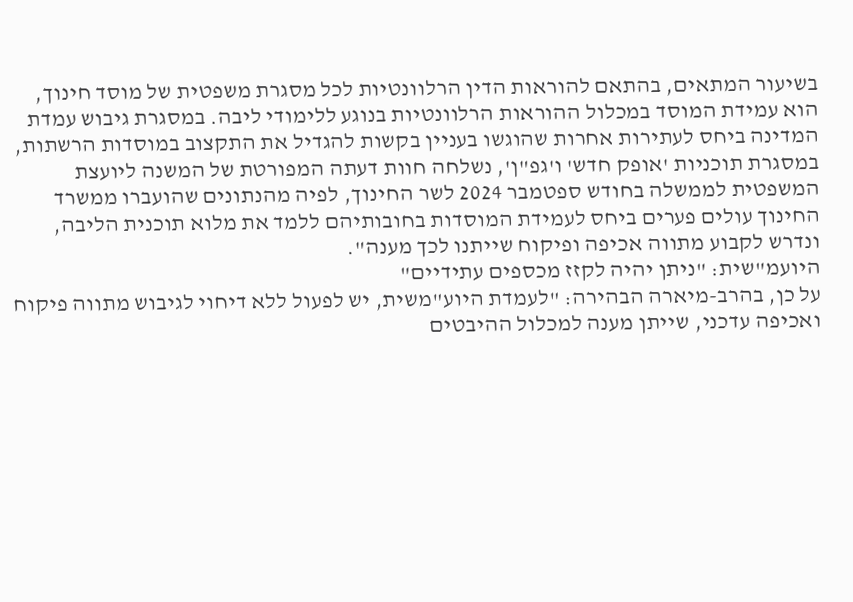בשיעור המתאים, בהתאם להוראות הדין הרלוונטיות לכל מסגרת משפטית של מוסד חינוך, הוא עמידת המוסד במכלול ההוראות הרלוונטיות בנוגע ללימודי ליבה. במסגרת גיבוש עמדת המדינה ביחס לעתירות אחרות שהוגשו בעניין בקשות להגדיל את התקצוב במוסדות הרשתות, במסגרת תוכניות 'אופק חדש' ו'גפ"ן', נשלחה חוות דעתה המפורטת של המשנה ליועצת המשפטית לממשלה בחודש ספטמבר 2024 לשר החינוך, לפיה מהנתונים שהועברו ממשרד החינוך עולים פערים ביחס לעמידת המוסדות בחובותיהם ללמד את מלוא תוכנית הליבה, ונדרש לקבוע מתווה אכיפה ופיקוח שייתנו לכך מענה".
היועמ"שית: "ניתן יהיה לקזז מכספים עתידיים"
על כן, בהרב-מיארה הבהירה: "לעמדת היוע"משית, יש לפעול ללא דיחוי לגיבוש מתווה פיקוח ואכיפה עדכני, שייתן מענה למכלול ההיבטים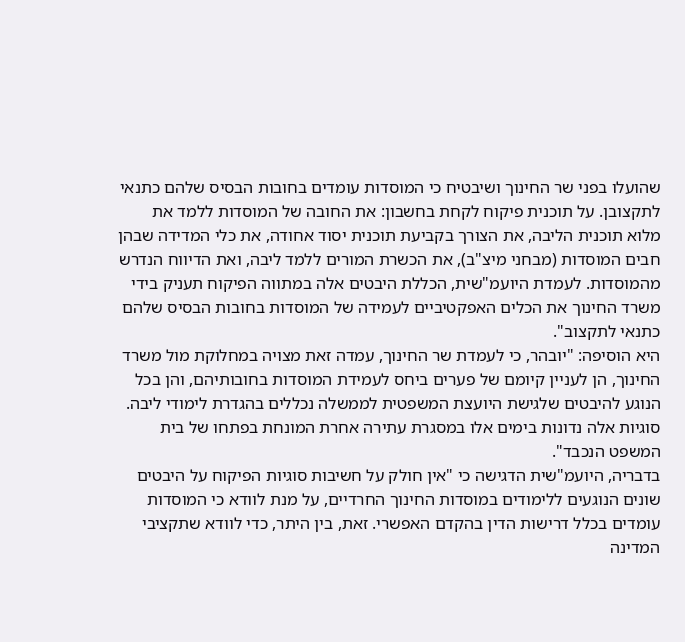שהועלו בפני שר החינוך ושיבטיח כי המוסדות עומדים בחובות הבסיס שלהם כתנאי לתקצובן. על תוכנית פיקוח לקחת בחשבון: את החובה של המוסדות ללמד את מלוא תוכנית הליבה, את הצורך בקביעת תוכנית יסוד אחודה, את כלי המדידה שבהן חבים המוסדות (מבחני מיצ"ב), את הכשרת המורים ללמד ליבה, ואת הדיווח הנדרש מהמוסדות. לעמדת היועמ"שית, הכללת היבטים אלה במתווה הפיקוח תעניק בידי משרד החינוך את הכלים האפקטיביים לעמידה של המוסדות בחובות הבסיס שלהם כתנאי לתקצוב".
היא הוסיפה: "יובהר, כי לעמדת שר החינוך, עמדה זאת מצויה במחלוקת מול משרד החינוך, הן לעניין קיומם של פערים ביחס לעמידת המוסדות בחובותיהם, והן בכל הנוגע להיבטים שלגישת היועצת המשפטית לממשלה נכללים בהגדרת לימודי ליבה. סוגיות אלה נדונות בימים אלו במסגרת עתירה אחרת המונחת בפתחו של בית המשפט הנכבד".
בדבריה, היועמ"שית הדגישה כי "אין חולק על חשיבות סוגיות הפיקוח על היבטים שונים הנוגעים ללימודים במוסדות החינוך החרדיים, על מנת לוודא כי המוסדות עומדים בכלל דרישות הדין בהקדם האפשרי. זאת, בין היתר, כדי לוודא שתקציבי המדינה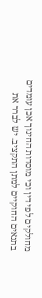מחולקים לפי דין וכי מוסדות החינוך אכן עומדים בתנאים החוקיים למתן התקציב. יש לברר את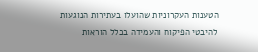הטענות העקרוניות שהועלו בעתירות הנוגעות להיבטי הפיקוח והעמידה בכלל הוראות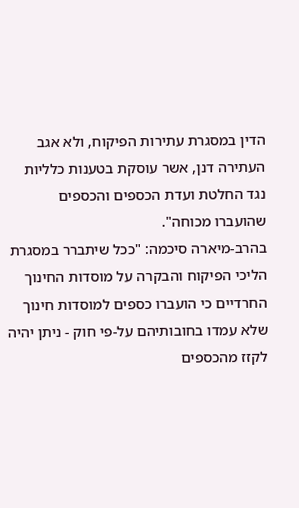הדין במסגרת עתירות הפיקוח, ולא אגב העתירה דנן, אשר עוסקת בטענות כלליות נגד החלטת ועדת הכספים והכספים שהועברו מכוחה".
בהרב-מיארה סיכמה: "ככל שיתברר במסגרת הליכי הפיקוח והבקרה על מוסדות החינוך החרדיים כי הועברו כספים למוסדות חינוך שלא עמדו בחובותיהם על-פי חוק - ניתן יהיה לקזז מהכספים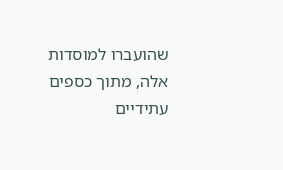שהועברו למוסדות אלה, מתוך כספים עתידיים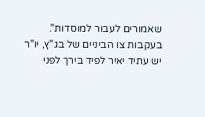שאמורים לעבור למוסדות".
בעקבות צו הביניים של בג"ץ, יו"ר יש עתיד יאיר לפיד בירך לפני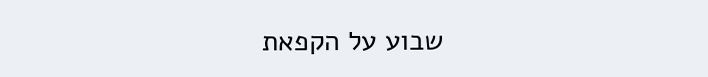שבוע על הקפאת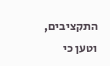התקציבים, וטען כי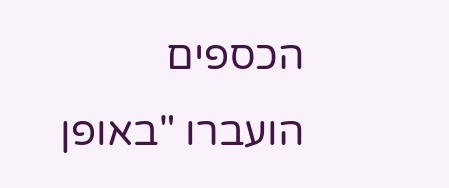הכספים הועברו "באופן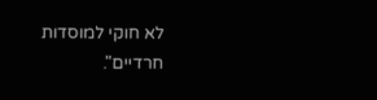לא חוקי למוסדות חרדיים".